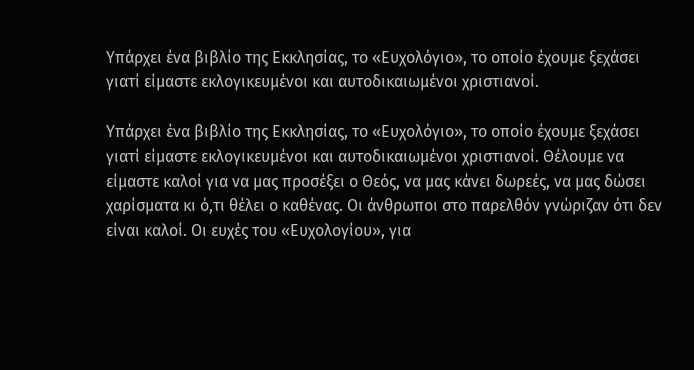Υπάρχει ένα βιβλίο της Εκκλησίας, το «Ευχολόγιο», το οποίο έχουμε ξεχάσει γιατί είμαστε εκλογικευμένοι και αυτοδικαιωμένοι χριστιανοί.

Υπάρχει ένα βιβλίο της Εκκλησίας, το «Ευχολόγιο», το οποίο έχουμε ξεχάσει γιατί είμαστε εκλογικευμένοι και αυτοδικαιωμένοι χριστιανοί. Θέλουμε να είμαστε καλοί για να μας προσέξει ο Θεός, να μας κάνει δωρεές, να μας δώσει χαρίσματα κι ό,τι θέλει ο καθένας. Οι άνθρωποι στο παρελθόν γνώριζαν ότι δεν είναι καλοί. Οι ευχές του «Ευχολογίου», για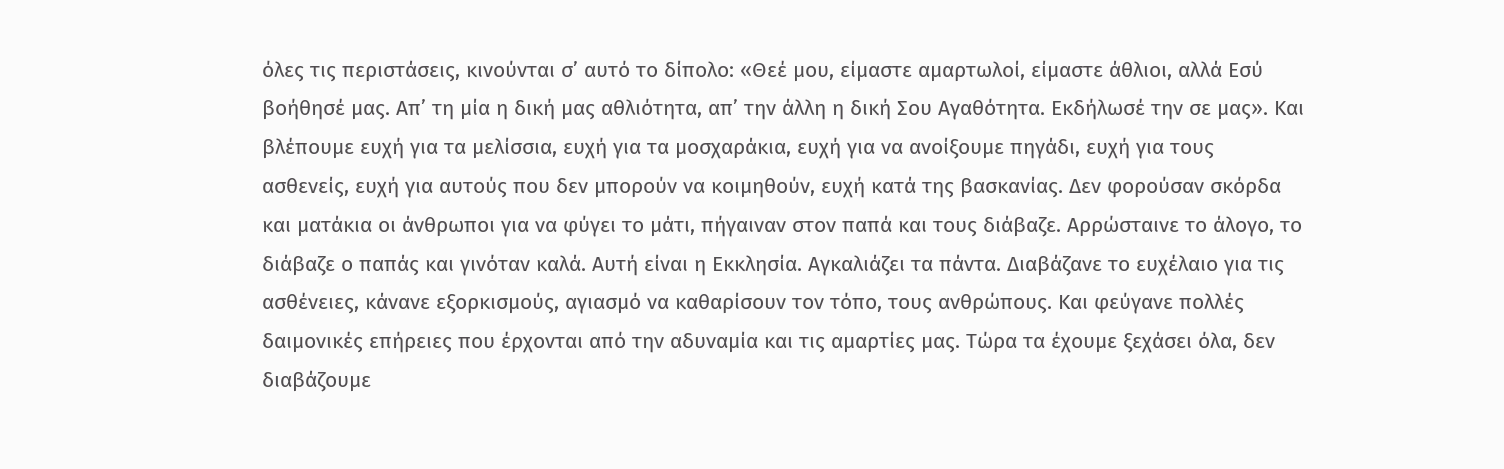όλες τις περιστάσεις, κινούνται σ’ αυτό το δίπολο: «Θεέ μου, είμαστε αμαρτωλοί, είμαστε άθλιοι, αλλά Εσύ βοήθησέ μας. Απ’ τη μία η δική μας αθλιότητα, απ’ την άλλη η δική Σου Αγαθότητα. Εκδήλωσέ την σε μας». Και βλέπουμε ευχή για τα μελίσσια, ευχή για τα μοσχαράκια, ευχή για να ανοίξουμε πηγάδι, ευχή για τους ασθενείς, ευχή για αυτούς που δεν μπορούν να κοιμηθούν, ευχή κατά της βασκανίας. Δεν φορούσαν σκόρδα και ματάκια οι άνθρωποι για να φύγει το μάτι, πήγαιναν στον παπά και τους διάβαζε. Αρρώσταινε το άλογο, το διάβαζε ο παπάς και γινόταν καλά. Αυτή είναι η Εκκλησία. Αγκαλιάζει τα πάντα. Διαβάζανε το ευχέλαιο για τις ασθένειες, κάνανε εξορκισμούς, αγιασμό να καθαρίσουν τον τόπο, τους ανθρώπους. Και φεύγανε πολλές δαιμονικές επήρειες που έρχονται από την αδυναμία και τις αμαρτίες μας. Τώρα τα έχουμε ξεχάσει όλα, δεν διαβάζουμε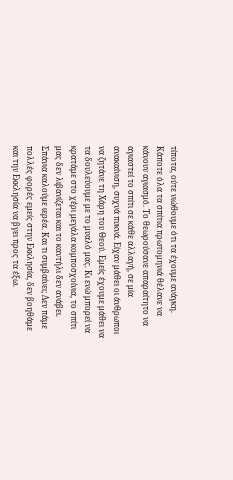τίποτα, ούτε νιώθουμε ότι τα έχουμε ανάγκη. Κάποτε όλα τα σπίτια πρωτομηνιά θέλανε να κάνουν αγιασμό. Το θεωρούσανε απαραίτητο να αγιαστεί το σπίτι σε κάθε αλλαγή, σε μία ανακαίνιση, συχνά πυκνά. Είχαν μάθει οι άνθρωποι να ζητάνε τη Χάρη του Θεού. Εμείς έχουμε μάθει να τα δουλεύουμε με το μυαλό μας. Κι ενώ μπορεί να κρατάμε στο χέρι μεγάλα κομποσχοίνια, το σπίτι μας δεν λιβανίζεται και το καντήλι δεν ανάβει. Σπάνια καλούμε ιερέα. Και τι συμβαίνει; Δεν πάμε πολλές φορές εμείς στην Εκκλησία, δεν βοηθάμε και την Εκκλησία να βγει προς τα έξω.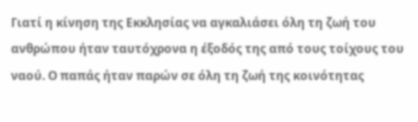Γιατί η κίνηση της Εκκλησίας να αγκαλιάσει όλη τη ζωή του ανθρώπου ήταν ταυτόχρονα η έξοδός της από τους τοίχους του ναού. Ο παπάς ήταν παρών σε όλη τη ζωή της κοινότητας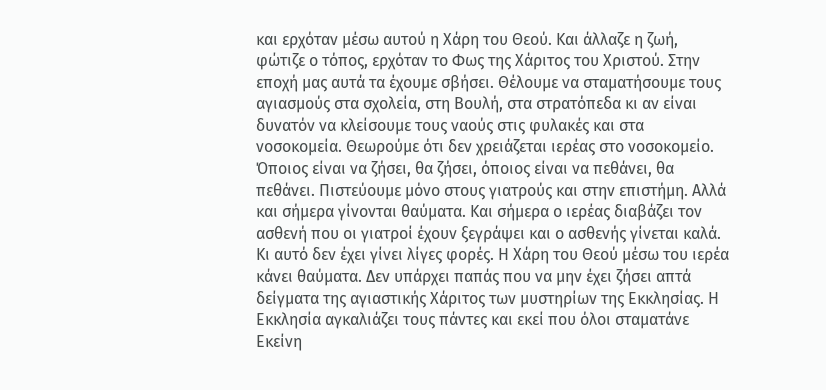και ερχόταν μέσω αυτού η Χάρη του Θεού. Και άλλαζε η ζωή, φώτιζε ο τόπος, ερχόταν το Φως της Χάριτος του Χριστού. Στην εποχή μας αυτά τα έχουμε σβήσει. Θέλουμε να σταματήσουμε τους αγιασμούς στα σχολεία, στη Βουλή, στα στρατόπεδα κι αν είναι δυνατόν να κλείσουμε τους ναούς στις φυλακές και στα νοσοκομεία. Θεωρούμε ότι δεν χρειάζεται ιερέας στο νοσοκομείο. Όποιος είναι να ζήσει, θα ζήσει, όποιος είναι να πεθάνει, θα πεθάνει. Πιστεύουμε μόνο στους γιατρούς και στην επιστήμη. Αλλά και σήμερα γίνονται θαύματα. Και σήμερα ο ιερέας διαβάζει τον ασθενή που οι γιατροί έχουν ξεγράψει και ο ασθενής γίνεται καλά. Κι αυτό δεν έχει γίνει λίγες φορές. Η Χάρη του Θεού μέσω του ιερέα κάνει θαύματα. Δεν υπάρχει παπάς που να μην έχει ζήσει απτά δείγματα της αγιαστικής Χάριτος των μυστηρίων της Εκκλησίας. Η Εκκλησία αγκαλιάζει τους πάντες και εκεί που όλοι σταματάνε Εκείνη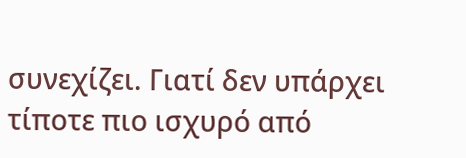συνεχίζει. Γιατί δεν υπάρχει τίποτε πιο ισχυρό από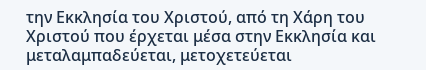την Εκκλησία του Χριστού, από τη Χάρη του Χριστού που έρχεται μέσα στην Εκκλησία και μεταλαμπαδεύεται, μετοχετεύεται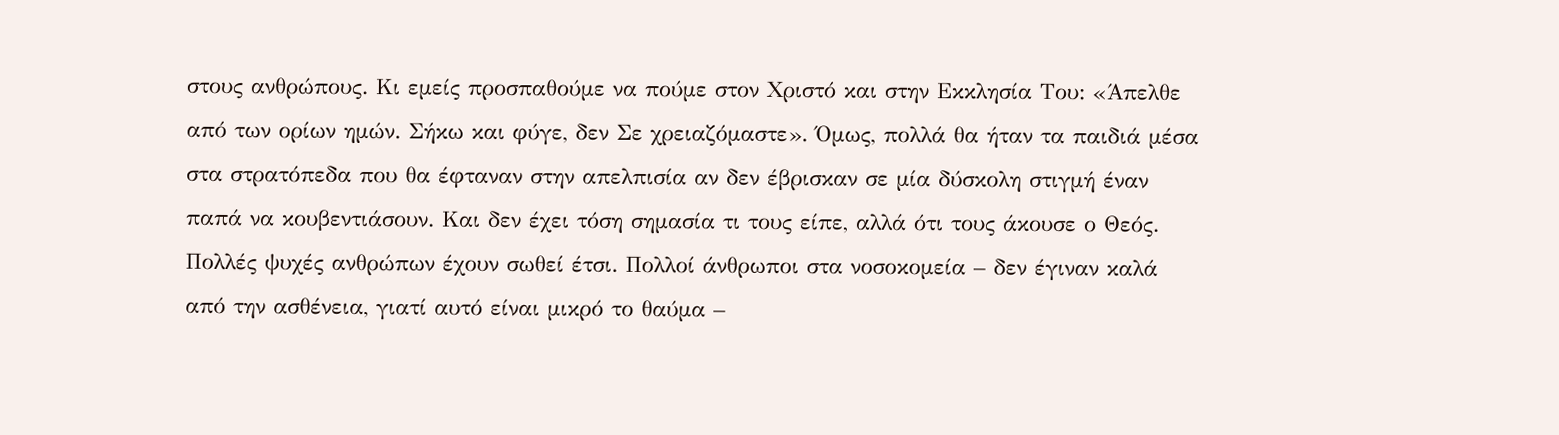στους ανθρώπους. Κι εμείς προσπαθούμε να πούμε στον Χριστό και στην Εκκλησία Του: «Άπελθε από των ορίων ημών. Σήκω και φύγε, δεν Σε χρειαζόμαστε». Όμως, πολλά θα ήταν τα παιδιά μέσα στα στρατόπεδα που θα έφταναν στην απελπισία αν δεν έβρισκαν σε μία δύσκολη στιγμή έναν παπά να κουβεντιάσουν. Και δεν έχει τόση σημασία τι τους είπε, αλλά ότι τους άκουσε ο Θεός. Πολλές ψυχές ανθρώπων έχουν σωθεί έτσι. Πολλοί άνθρωποι στα νοσοκομεία – δεν έγιναν καλά από την ασθένεια, γιατί αυτό είναι μικρό το θαύμα –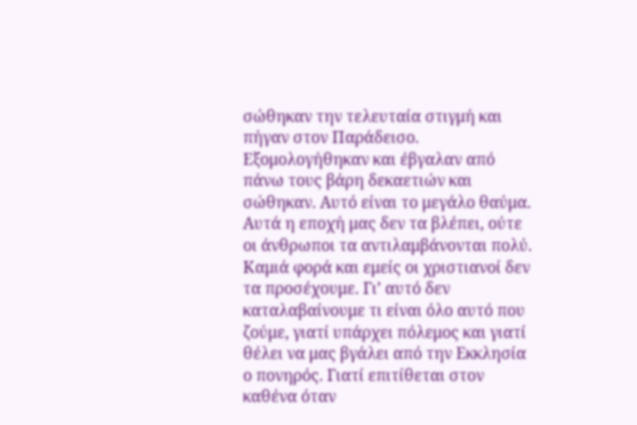σώθηκαν την τελευταία στιγμή και πήγαν στον Παράδεισο. Εξομολογήθηκαν και έβγαλαν από πάνω τους βάρη δεκαετιών και σώθηκαν. Αυτό είναι το μεγάλο θαύμα. Αυτά η εποχή μας δεν τα βλέπει, ούτε οι άνθρωποι τα αντιλαμβάνονται πολύ. Καμιά φορά και εμείς οι χριστιανοί δεν τα προσέχουμε. Γι’ αυτό δεν καταλαβαίνουμε τι είναι όλο αυτό που ζούμε, γιατί υπάρχει πόλεμος και γιατί θέλει να μας βγάλει από την Εκκλησία ο πονηρός. Γιατί επιτίθεται στον καθένα όταν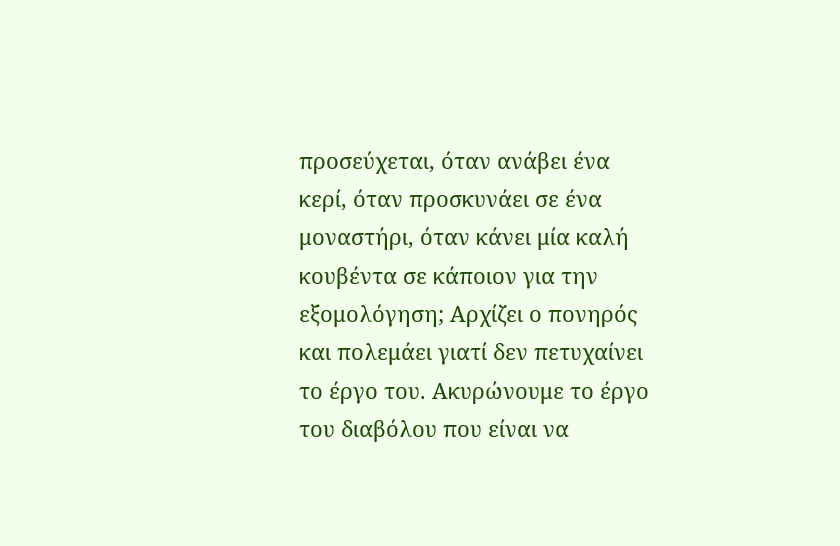προσεύχεται, όταν ανάβει ένα κερί, όταν προσκυνάει σε ένα μοναστήρι, όταν κάνει μία καλή κουβέντα σε κάποιον για την εξομολόγηση; Αρχίζει ο πονηρός και πολεμάει γιατί δεν πετυχαίνει το έργο του. Ακυρώνουμε το έργο του διαβόλου που είναι να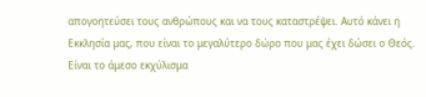απογοητεύσει τους ανθρώπους και να τους καταστρέψει. Αυτό κάνει η Εκκλησία μας, που είναι το μεγαλύτερο δώρο που μας έχει δώσει ο Θεός. Είναι το άμεσο εκχύλισμα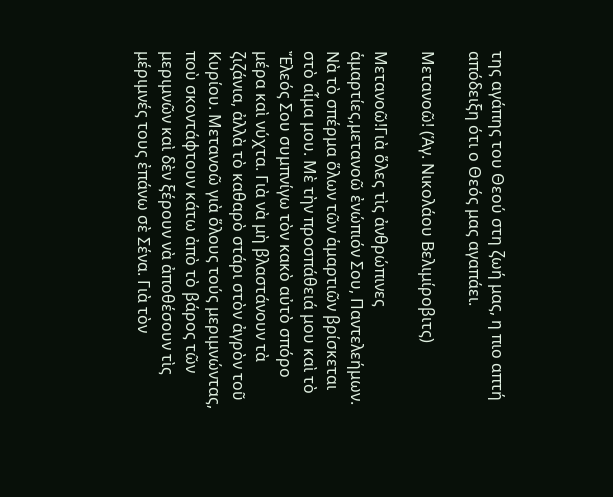της αγάπης του Θεού στη ζωή μας, η πιο απτή απόδειξη ότι ο Θεός μας αγαπάει.

Μετανοῶ! (Ἁγ. Νικολάου Βελιμίροβιτς)

Μετανοῶ!Γιὰ ὅλες τὶς ἀνθρώπινες ἁμαρτίες,μετανοῶ ἐνώπιόν Σου, Παντελεήμων. Νὰ τὸ σπέρμα ὅλων τῶν ἁμαρτιῶν βρίσκεται στὸ αἷμα μου. Μὲ τὴν προσπάθειά μου καὶ τὸ Ἔλεός Σου συμπνίγω τὸν κακὸ αὐτὸ σπόρο μέρα καὶ νύχτα. Γιὰ νὰ μὴ βλαστάνουν τὰ ζιζάνια, ἀλλὰ τὸ καθαρὸ στάρι στὸν ἀγρὸν τοῦ Κυρίου. Μετανοῶ γιὰ ὅλους τούς μεριμνώντας, ποὺ σκοντάφτουν κάτω ἀπὸ τὸ βάρος τῶν μεριμνῶν καὶ δὲν ξέρουν νὰ ἀποθέσουν τὶς μέριμνές τους ἐπάνω σὲ Σένα. Γιὰ τὸν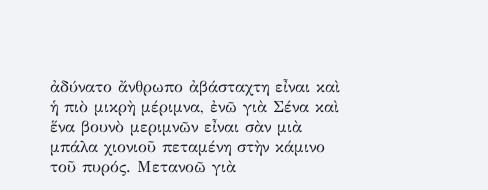ἀδύνατο ἄνθρωπο ἀβάσταχτη εἶναι καὶ ἡ πιὸ μικρὴ μέριμνα, ἐνῶ γιὰ Σένα καὶ ἕνα βουνὸ μεριμνῶν εἶναι σὰν μιὰ μπάλα χιονιοῦ πεταμένη στὴν κάμινο τοῦ πυρός. Μετανοῶ γιὰ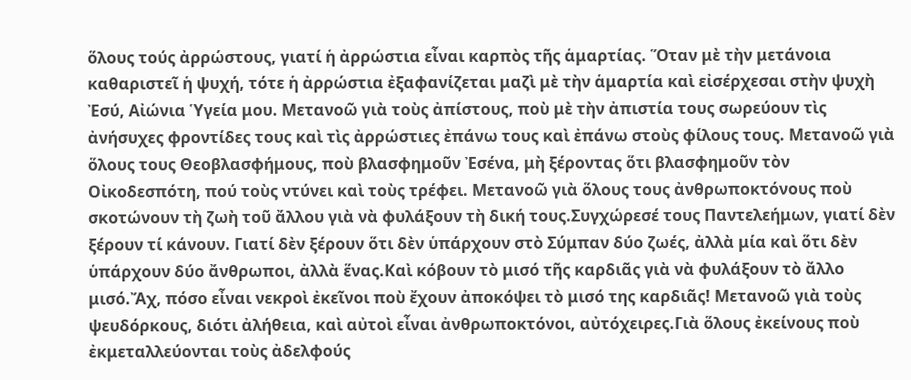ὅλους τούς ἀρρώστους, γιατί ἡ ἀρρώστια εἶναι καρπὸς τῆς ἁμαρτίας. Ὅταν μὲ τὴν μετάνοια καθαριστεῖ ἡ ψυχή, τότε ἡ ἀρρώστια ἐξαφανίζεται μαζὶ μὲ τὴν ἁμαρτία καὶ εἰσέρχεσαι στὴν ψυχὴ Ἐσύ, Αἰώνια Ὑγεία μου. Μετανοῶ γιὰ τοὺς ἀπίστους, ποὺ μὲ τὴν ἀπιστία τους σωρεύουν τὶς ἀνήσυχες φροντίδες τους καὶ τὶς ἀρρώστιες ἐπάνω τους καὶ ἐπάνω στοὺς φίλους τους. Μετανοῶ γιὰ ὅλους τους Θεοβλασφήμους, ποὺ βλασφημοῦν Ἐσένα, μὴ ξέροντας ὅτι βλασφημοῦν τὸν Οἰκοδεσπότη, πού τοὺς ντύνει καὶ τοὺς τρέφει. Μετανοῶ γιὰ ὅλους τους ἀνθρωποκτόνους ποὺ σκοτώνουν τὴ ζωὴ τοῦ ἄλλου γιὰ νὰ φυλάξουν τὴ δική τους.Συγχώρεσέ τους Παντελεήμων, γιατί δὲν ξέρουν τί κάνουν. Γιατί δὲν ξέρουν ὅτι δὲν ὑπάρχουν στὸ Σύμπαν δύο ζωές, ἀλλὰ μία καὶ ὅτι δὲν ὑπάρχουν δύο ἄνθρωποι, ἀλλὰ ἕνας.Καὶ κόβουν τὸ μισό τῆς καρδιᾶς γιὰ νὰ φυλάξουν τὸ ἄλλο μισό.Ἄχ, πόσο εἶναι νεκροὶ ἐκεῖνοι ποὺ ἔχουν ἀποκόψει τὸ μισό της καρδιᾶς! Μετανοῶ γιὰ τοὺς ψευδόρκους, διότι ἀλήθεια, καὶ αὐτοὶ εἶναι ἀνθρωποκτόνοι, αὐτόχειρες.Γιὰ ὅλους ἐκείνους ποὺ ἐκμεταλλεύονται τοὺς ἀδελφούς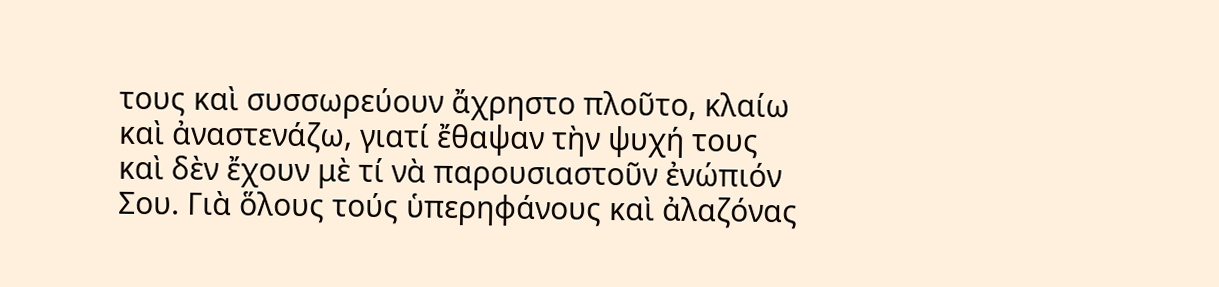τους καὶ συσσωρεύουν ἄχρηστο πλοῦτο, κλαίω καὶ ἀναστενάζω, γιατί ἔθαψαν τὴν ψυχή τους καὶ δὲν ἔχουν μὲ τί νὰ παρουσιαστοῦν ἐνώπιόν Σου. Γιὰ ὅλους τούς ὑπερηφάνους καὶ ἀλαζόνας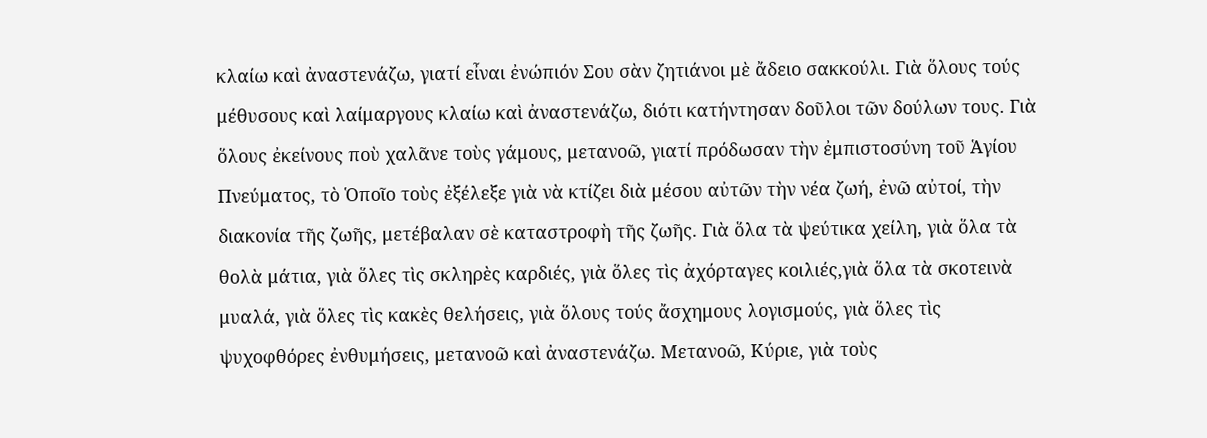κλαίω καὶ ἀναστενάζω, γιατί εἶναι ἐνώπιόν Σου σὰν ζητιάνοι μὲ ἄδειο σακκούλι. Γιὰ ὅλους τούς μέθυσους καὶ λαίμαργους κλαίω καὶ ἀναστενάζω, διότι κατήντησαν δοῦλοι τῶν δούλων τους. Γιὰ ὅλους ἐκείνους ποὺ χαλᾶνε τοὺς γάμους, μετανοῶ, γιατί πρόδωσαν τὴν ἐμπιστοσύνη τοῦ Ἁγίου Πνεύματος, τὸ Ὁποῖο τοὺς ἐξέλεξε γιὰ νὰ κτίζει διὰ μέσου αὐτῶν τὴν νέα ζωή, ἐνῶ αὐτοί, τὴν διακονία τῆς ζωῆς, μετέβαλαν σὲ καταστροφὴ τῆς ζωῆς. Γιὰ ὅλα τὰ ψεύτικα χείλη, γιὰ ὅλα τὰ θολὰ μάτια, γιὰ ὅλες τὶς σκληρὲς καρδιές, γιὰ ὅλες τὶς ἀχόρταγες κοιλιές,γιὰ ὅλα τὰ σκοτεινὰ μυαλά, γιὰ ὅλες τὶς κακὲς θελήσεις, γιὰ ὅλους τούς ἄσχημους λογισμούς, γιὰ ὅλες τὶς ψυχοφθόρες ἐνθυμήσεις, μετανοῶ καὶ ἀναστενάζω. Μετανοῶ, Κύριε, γιὰ τοὺς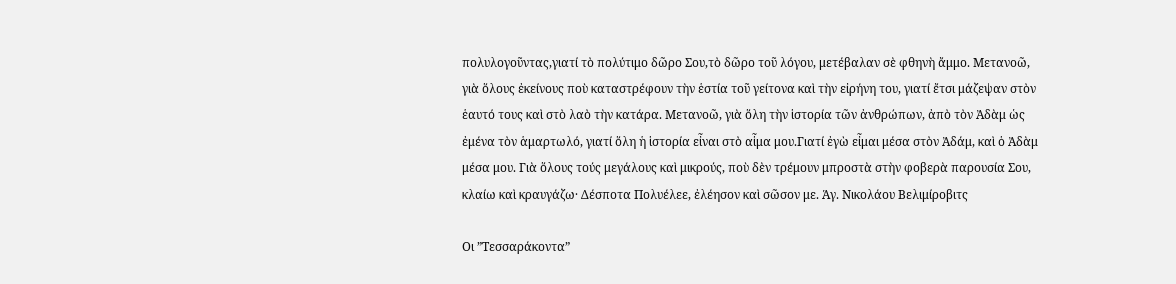πολυλογοῦντας,γιατί τὸ πολύτιμο δῶρο Σου,τὸ δῶρο τοῦ λόγου, μετέβαλαν σὲ φθηνὴ ἄμμο. Μετανοῶ, γιὰ ὅλους ἐκείνους ποὺ καταστρέφουν τὴν ἑστία τοῦ γείτονα καὶ τὴν εἰρήνη του, γιατί ἔτσι μάζεψαν στὸν ἑαυτό τους καὶ στὸ λαὸ τὴν κατάρα. Μετανοῶ, γιὰ ὅλη τὴν ἱστορία τῶν ἀνθρώπων, ἀπὸ τὸν Ἀδὰμ ὡς ἐμένα τὸν ἁμαρτωλό, γιατί ὅλη ἡ ἱστορία εἶναι στὸ αἷμα μου.Γιατί ἐγὼ εἶμαι μέσα στὸν Ἀδάμ, καὶ ὁ Ἀδὰμ μέσα μου. Γιὰ ὅλους τούς μεγάλους καὶ μικρούς, ποὺ δὲν τρέμουν μπροστὰ στὴν φοβερὰ παρουσία Σου, κλαίω καὶ κραυγάζω· Δέσποτα Πολυέλεε, ἐλέησον καὶ σῶσον με. Ἁγ. Νικολάου Βελιμίροβιτς

Οι ”Τεσσαράκοντα”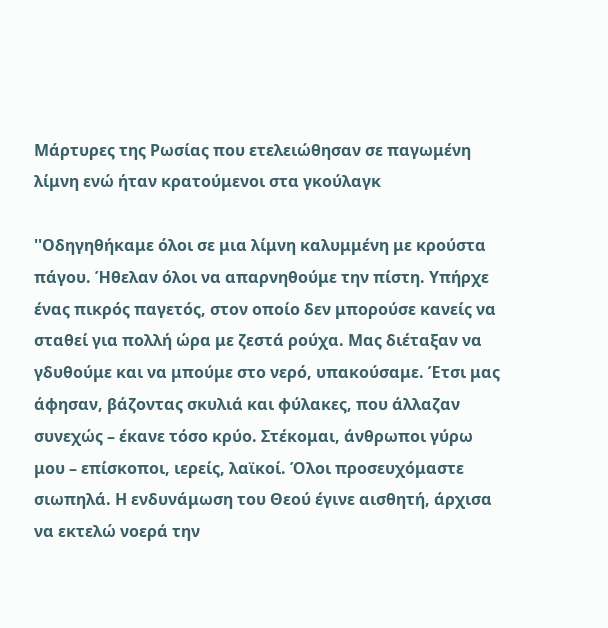Μάρτυρες της Ρωσίας που ετελειώθησαν σε παγωμένη λίμνη ενώ ήταν κρατούμενοι στα γκούλαγκ

''Οδηγηθήκαμε όλοι σε μια λίμνη καλυμμένη με κρούστα πάγου. Ήθελαν όλοι να απαρνηθούμε την πίστη. Υπήρχε ένας πικρός παγετός, στον οποίο δεν μπορούσε κανείς να σταθεί για πολλή ώρα με ζεστά ρούχα. Μας διέταξαν να γδυθούμε και να μπούμε στο νερό, υπακούσαμε. Έτσι μας άφησαν, βάζοντας σκυλιά και φύλακες, που άλλαζαν συνεχώς – έκανε τόσο κρύο. Στέκομαι, άνθρωποι γύρω μου – επίσκοποι, ιερείς, λαϊκοί. Όλοι προσευχόμαστε σιωπηλά. Η ενδυνάμωση του Θεού έγινε αισθητή, άρχισα να εκτελώ νοερά την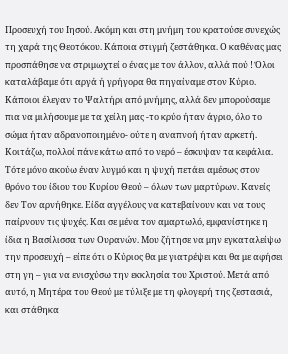Προσευχή του Ιησού. Ακόμη και στη μνήμη του κρατούσε συνεχώς τη χαρά της Θεοτόκου. Κάποια στιγμή ζεστάθηκα. Ο καθένας μας προσπάθησε να στριμωχτεί ο ένας με τον άλλον, αλλά πού ! Όλοι καταλάβαμε ότι αργά ή γρήγορα θα πηγαίναμε στον Κύριο. Κάποιοι έλεγαν το Ψαλτήρι από μνήμης, αλλά δεν μπορούσαμε πια να μιλήσουμε με τα χείλη μας -το κρύο ήταν άγριο, όλο το σώμα ήταν αδρανοποιημένο- ούτε η αναπνοή ήταν αρκετή. Κοιτάζω, πολλοί πάνε κάτω από το νερό – έσκυψαν τα κεφάλια. Τότε μόνο ακούω έναν λυγμό και η ψυχή πετάει αμέσως στον θρόνο του ίδιου του Κυρίου Θεού – όλων των μαρτύρων. Κανείς δεν Τον αρνήθηκε. Είδα αγγέλους να κατεβαίνουν και να τους παίρνουν τις ψυχές. Και σε μένα τον αμαρτωλό, εμφανίστηκε η ίδια η Βασίλισσα των Ουρανών. Μου ζήτησε να μην εγκαταλείψω την προσευχή – είπε ότι ο Κύριος θα με γιατρέψει και θα με αφήσει στη γη – για να ενισχύσω την εκκλησία του Χριστού. Μετά από αυτό, η Μητέρα του Θεού με τύλιξε με τη φλογερή της ζεστασιά, και στάθηκα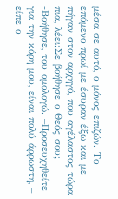μέσα σε αυτό, ο μόνος επιζών. Το επόμενο πρωί με έσυραν έξω και με πήγαν στον αρχηγό, που αγέλαστος τώρα πια, λέει:Σε βοήθησε ο Θεός σου; -Βοήθησε, του ομολογώ. –Προσευχηθείτε για την κόρη μου, είναι πολύ άρρωστη, – είπε ο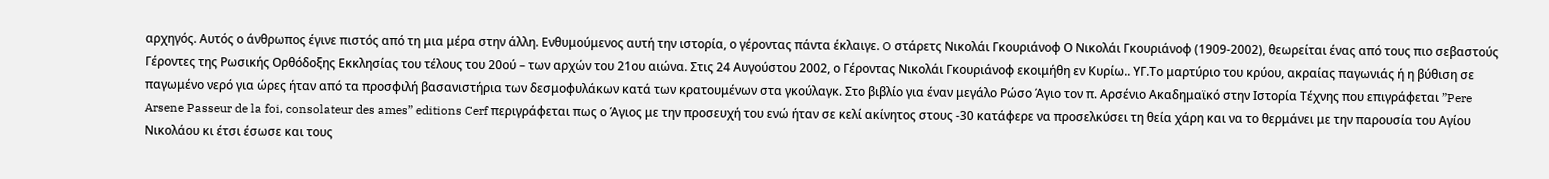αρχηγός. Αυτός ο άνθρωπος έγινε πιστός από τη μια μέρα στην άλλη. Ενθυμούμενος αυτή την ιστορία, ο γέροντας πάντα έκλαιγε. O στάρετς Νικολάι Γκουριάνοφ Ο Νικολάι Γκουριάνοφ (1909-2002), θεωρείται ένας από τους πιο σεβαστούς Γέροντες της Ρωσικής Ορθόδοξης Εκκλησίας του τέλους του 20ού – των αρχών του 21ου αιώνα. Στις 24 Αυγούστου 2002, ο Γέροντας Νικολάι Γκουριάνοφ εκοιμήθη εν Κυρίω.. YΓ.Το μαρτύριο του κρύου, ακραίας παγωνιάς ή η βύθιση σε παγωμένο νερό για ώρες ήταν από τα προσφιλή βασανιστήρια των δεσμοφυλάκων κατά των κρατουμένων στα γκούλαγκ. Στο βιβλίο για έναν μεγάλο Ρώσο Άγιο τον π. Αρσένιο Ακαδημαϊκό στην Ιστορία Τέχνης που επιγράφεται ”Pere Arsene Passeur de la foi, consolateur des ames” editions Cerf περιγράφεται πως ο Άγιος με την προσευχή του ενώ ήταν σε κελί ακίνητος στους -30 κατάφερε να προσελκύσει τη θεία χάρη και να το θερμάνει με την παρουσία του Αγίου Νικολάου κι έτσι έσωσε και τους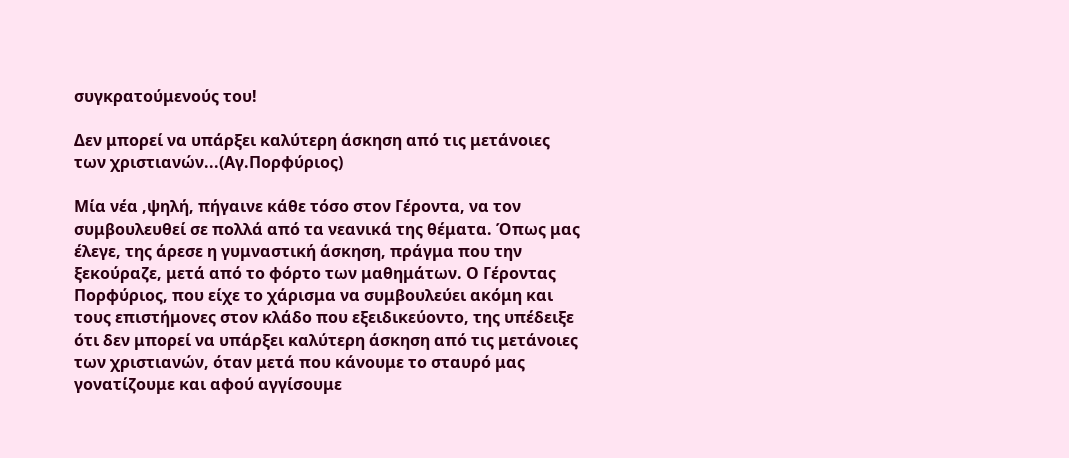συγκρατούμενούς του!

Δεν μπορεί να υπάρξει καλύτερη άσκηση από τις μετάνοιες των χριστιανών...(Αγ.Πορφύριος)

Μία νέα ,ψηλή, πήγαινε κάθε τόσο στον Γέροντα, να τον συμβουλευθεί σε πολλά από τα νεανικά της θέματα. Όπως μας έλεγε, της άρεσε η γυμναστική άσκηση, πράγμα που την ξεκούραζε, μετά από το φόρτο των μαθημάτων. Ο Γέροντας Πορφύριος, που είχε το χάρισμα να συμβουλεύει ακόμη και τους επιστήμονες στον κλάδο που εξειδικεύοντο, της υπέδειξε ότι δεν μπορεί να υπάρξει καλύτερη άσκηση από τις μετάνοιες των χριστιανών, όταν μετά που κάνουμε το σταυρό μας γονατίζουμε και αφού αγγίσουμε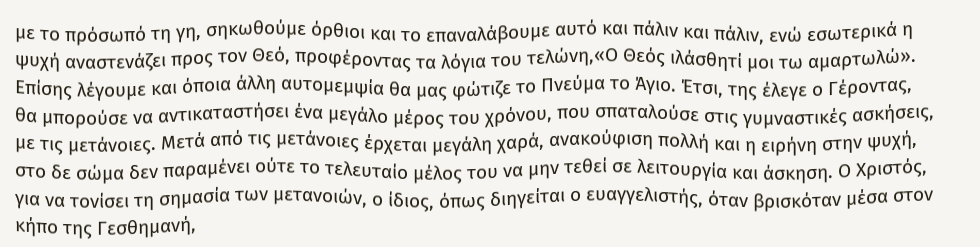με το πρόσωπό τη γη, σηκωθούμε όρθιοι και το επαναλάβουμε αυτό και πάλιν και πάλιν, ενώ εσωτερικά η ψυχή αναστενάζει προς τον Θεό, προφέροντας τα λόγια του τελώνη,«Ο Θεός ιλάσθητί μοι τω αμαρτωλώ». Επίσης λέγουμε και όποια άλλη αυτομεμψία θα μας φώτιζε το Πνεύμα το Άγιο. Έτσι, της έλεγε ο Γέροντας, θα μπορούσε να αντικαταστήσει ένα μεγάλο μέρος του χρόνου, που σπαταλούσε στις γυμναστικές ασκήσεις, με τις μετάνοιες. Μετά από τις μετάνοιες έρχεται μεγάλη χαρά, ανακούφιση πολλή και η ειρήνη στην ψυχή, στο δε σώμα δεν παραμένει ούτε το τελευταίο μέλος του να μην τεθεί σε λειτουργία και άσκηση. Ο Χριστός, για να τονίσει τη σημασία των μετανοιών, ο ίδιος, όπως διηγείται ο ευαγγελιστής, όταν βρισκόταν μέσα στον κήπο της Γεσθημανή,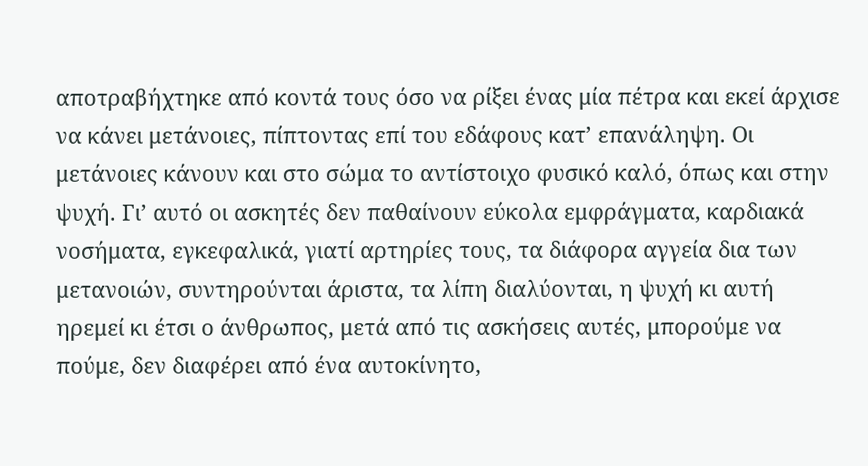αποτραβήχτηκε από κοντά τους όσο να ρίξει ένας μία πέτρα και εκεί άρχισε να κάνει μετάνοιες, πίπτοντας επί του εδάφους κατ’ επανάληψη. Οι μετάνοιες κάνουν και στο σώμα το αντίστοιχο φυσικό καλό, όπως και στην ψυχή. Γι’ αυτό οι ασκητές δεν παθαίνουν εύκολα εμφράγματα, καρδιακά νοσήματα, εγκεφαλικά, γιατί αρτηρίες τους, τα διάφορα αγγεία δια των μετανοιών, συντηρούνται άριστα, τα λίπη διαλύονται, η ψυχή κι αυτή ηρεμεί κι έτσι ο άνθρωπος, μετά από τις ασκήσεις αυτές, μπορούμε να πούμε, δεν διαφέρει από ένα αυτοκίνητο,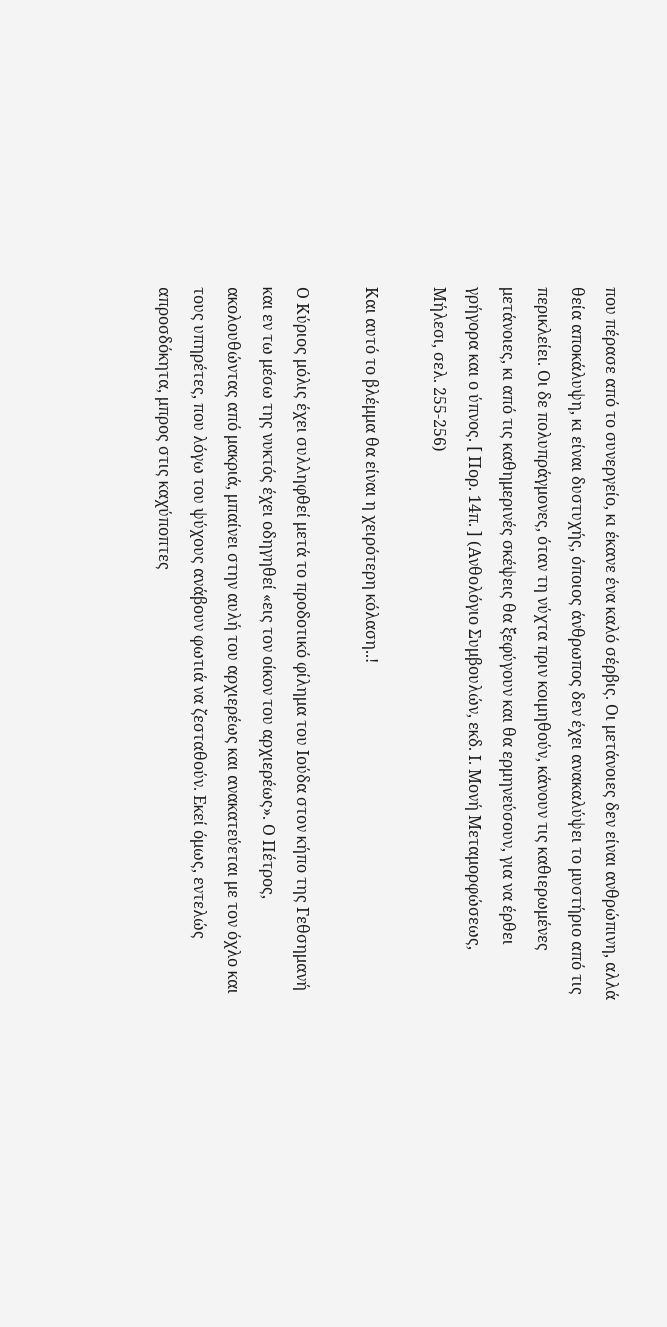που πέρασε από το συνεργείο, κι έκανε ένα καλό σέρβις. Οι μετάνοιες δεν είναι ανθρώπινη, αλλά θεία αποκάλυψη, κι είναι δυστυχής, όποιος άνθρωπος δεν έχει ανακαλύψει το μυστήριο από τις περικλείει. Οι δε πολυπράγμονες, όταν τη νύχτα πριν κοιμηθούν, κάνουν τις καθιερωμένες μετάνοιες, κι από τις καθημερινές σκέψεις θα ξεφύγουν και θα ερμηνεύσουν, για να έρθει γρήγορα και ο ύπνος. [ Πορ. 14π. ] (Ανθολόγιο Συμβουλών, εκδ. Ι. Μονή Μεταμορφώσεως, Μήλεσι, σελ. 255-256)

Και αυτό το βλέμμα θα είναι η χειρότερη κόλαση..!

Ο Κύριος μόλις έχει συλληφθεί μετά το προδοτικό φίλημα του Ιούδα στον κήπο της Γεθσημανή και εν τω μέσω της νυκτός έχει οδηγηθεί «εις τον οίκον του αρχιερέως». Ο Πέτρος, ακολουθώντας από μακριά, μπαίνει στην αυλή του αρχιερέως και ανακατεύεται με τον όχλο και τους υπηρέτες, που λόγω του ψύχους ανάβουν φωτιά να ζεσταθούν. Εκεί όμως, εντελώς απροσδόκητα, μπρος στις καχύποπτες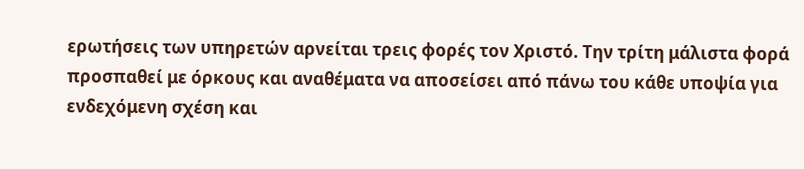ερωτήσεις των υπηρετών αρνείται τρεις φορές τον Χριστό. Την τρίτη μάλιστα φορά προσπαθεί με όρκους και αναθέματα να αποσείσει από πάνω του κάθε υποψία για ενδεχόμενη σχέση και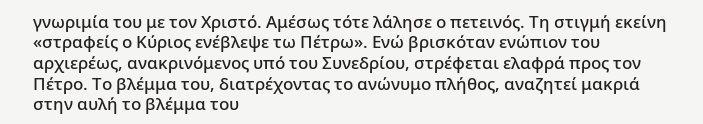γνωριμία του με τον Χριστό. Αμέσως τότε λάλησε ο πετεινός. Τη στιγμή εκείνη «στραφείς ο Κύριος ενέβλεψε τω Πέτρω». Ενώ βρισκόταν ενώπιον του αρχιερέως, ανακρινόμενος υπό του Συνεδρίου, στρέφεται ελαφρά προς τον Πέτρο. Το βλέμμα του, διατρέχοντας το ανώνυμο πλήθος, αναζητεί μακριά στην αυλή το βλέμμα του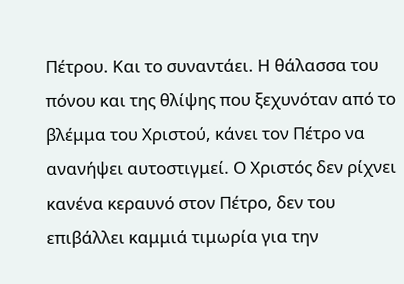Πέτρου. Και το συναντάει. Η θάλασσα του πόνου και της θλίψης που ξεχυνόταν από το βλέμμα του Χριστού, κάνει τον Πέτρο να ανανήψει αυτοστιγμεί. Ο Χριστός δεν ρίχνει κανένα κεραυνό στον Πέτρο, δεν του επιβάλλει καμμιά τιμωρία για την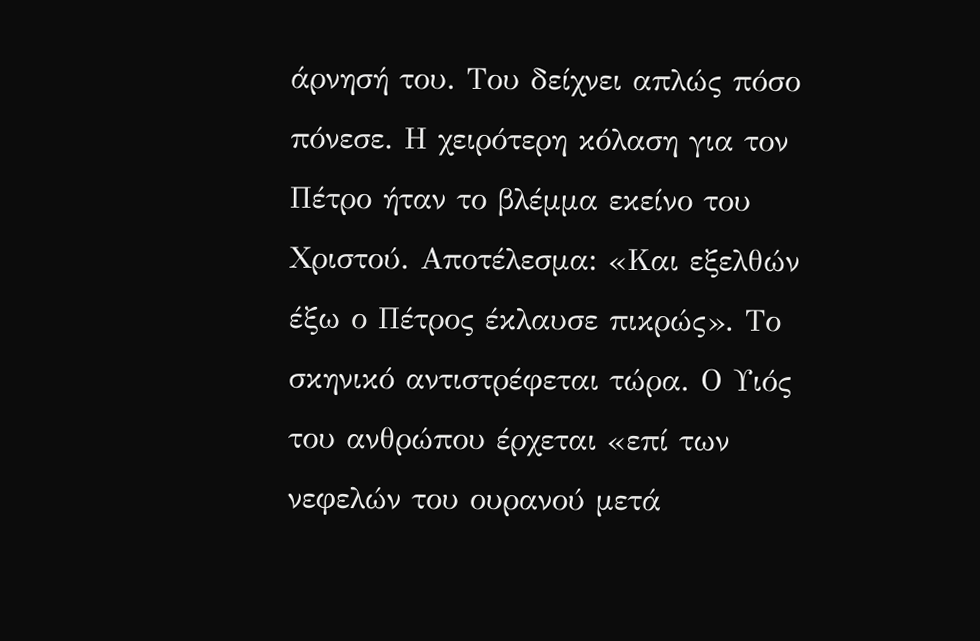άρνησή του. Του δείχνει απλώς πόσο πόνεσε. Η χειρότερη κόλαση για τον Πέτρο ήταν το βλέμμα εκείνο του Χριστού. Αποτέλεσμα: «Και εξελθών έξω ο Πέτρος έκλαυσε πικρώς». Το σκηνικό αντιστρέφεται τώρα. Ο Υιός του ανθρώπου έρχεται «επί των νεφελών του ουρανού μετά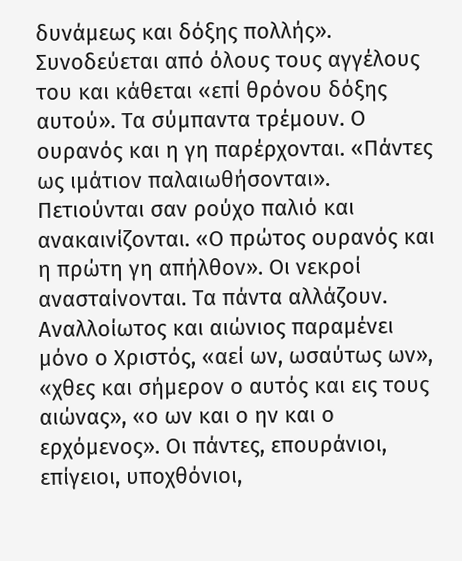δυνάμεως και δόξης πολλής». Συνοδεύεται από όλους τους αγγέλους του και κάθεται «επί θρόνου δόξης αυτού». Τα σύμπαντα τρέμουν. Ο ουρανός και η γη παρέρχονται. «Πάντες ως ιμάτιον παλαιωθήσονται». Πετιούνται σαν ρούχο παλιό και ανακαινίζονται. «Ο πρώτος ουρανός και η πρώτη γη απήλθον». Οι νεκροί ανασταίνονται. Τα πάντα αλλάζουν. Αναλλοίωτος και αιώνιος παραμένει μόνο ο Χριστός, «αεί ων, ωσαύτως ων», «χθες και σήμερον ο αυτός και εις τους αιώνας», «ο ων και ο ην και ο ερχόμενος». Οι πάντες, επουράνιοι, επίγειοι, υποχθόνιοι,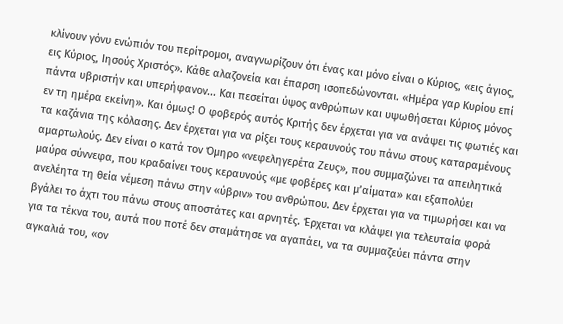κλίνουν γόνυ ενώπιόν του περίτρομοι, αναγνωρίζουν ότι ένας και μόνο είναι ο Κύριος, «εις άγιος, εις Κύριος, Ιησούς Χριστός». Κάθε αλαζονεία και έπαρση ισοπεδώνονται. «Ημέρα γαρ Κυρίου επί πάντα υβριστήν και υπερήφανον... Και πεσείται ύψος ανθρώπων και υψωθήσεται Κύριος μόνος εν τη ημέρα εκείνη». Και όμως! Ο φοβερός αυτός Κριτής δεν έρχεται για να ανάψει τις φωτιές και τα καζάνια της κόλασης. Δεν έρχεται για να ρίξει τους κεραυνούς του πάνω στους καταραμένους αμαρτωλούς. Δεν είναι ο κατά τον Όμηρο «νεφεληγερέτα Ζευς», που συμμαζώνει τα απειλητικά μαύρα σύννεφα, που κραδαίνει τους κεραυνούς «με φοβέρες και μ’αίματα» και εξαπολύει ανελέητα τη θεία νέμεση πάνω στην «ύβριν» του ανθρώπου. Δεν έρχεται για να τιμωρήσει και να βγάλει το άχτι του πάνω στους αποστάτες και αρνητές. Έρχεται να κλάψει για τελευταία φορά για τα τέκνα του, αυτά που ποτέ δεν σταμάτησε να αγαπάει, να τα συμμαζεύει πάντα στην αγκαλιά του, «ον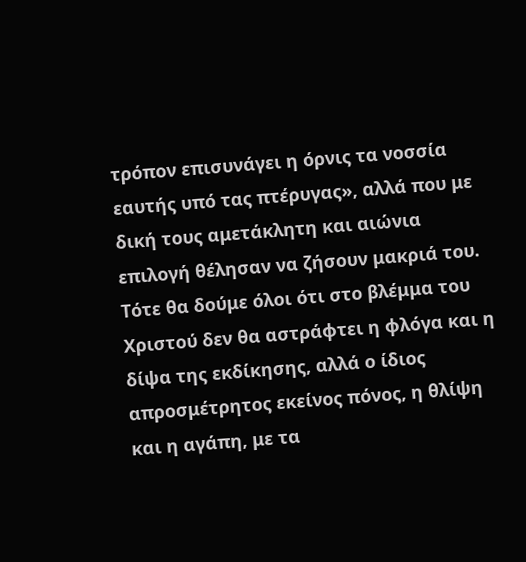τρόπον επισυνάγει η όρνις τα νοσσία εαυτής υπό τας πτέρυγας», αλλά που με δική τους αμετάκλητη και αιώνια επιλογή θέλησαν να ζήσουν μακριά του. Τότε θα δούμε όλοι ότι στο βλέμμα του Χριστού δεν θα αστράφτει η φλόγα και η δίψα της εκδίκησης, αλλά ο ίδιος απροσμέτρητος εκείνος πόνος, η θλίψη και η αγάπη, με τα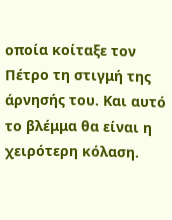οποία κοίταξε τον Πέτρο τη στιγμή της άρνησής του. Και αυτό το βλέμμα θα είναι η χειρότερη κόλαση.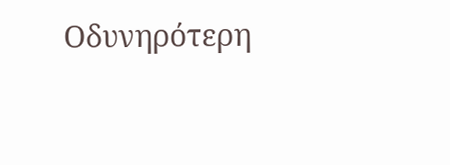Οδυνηρότερη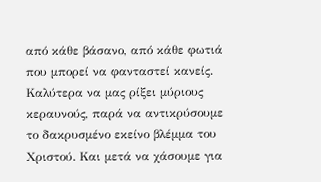από κάθε βάσανο, από κάθε φωτιά που μπορεί να φανταστεί κανείς. Καλύτερα να μας ρίξει μύριους κεραυνούς, παρά να αντικρύσουμε το δακρυσμένο εκείνο βλέμμα του Χριστού. Και μετά να χάσουμε για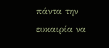πάντα την ευκαιρία να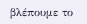βλέπουμε το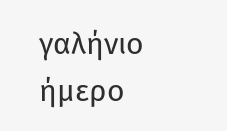γαλήνιο ήμερο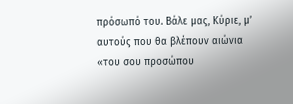πρόσωπό του. Βάλε μας, Κύριε, μ’ αυτούς που θα βλέπουν αιώνια «του σου προσώπου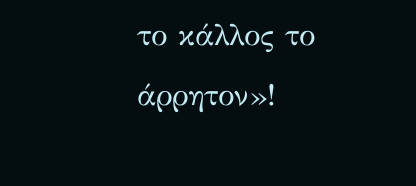το κάλλος το άρρητον»!